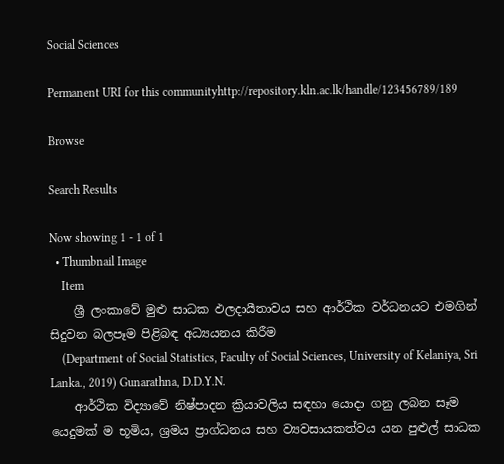Social Sciences

Permanent URI for this communityhttp://repository.kln.ac.lk/handle/123456789/189

Browse

Search Results

Now showing 1 - 1 of 1
  • Thumbnail Image
    Item
    ශ්‍රී ලංකාවේ මුළු සාධක ඵලදායීතාවය සහ ආර්ථික වර්ධනයට එමගින් සිදුවන බලපෑම පිළිබඳ අධ්‍යයනය කිරීම
    (Department of Social Statistics, Faculty of Social Sciences, University of Kelaniya, Sri Lanka., 2019) Gunarathna, D.D.Y.N.
    ආර්ථික විද්‍යාවේ නිෂ්පාදන ක්‍රියාවලිය සඳහා යොදා ගනු ලබන සෑම යෙදුමක් ම භූමිය, ශ්‍රමය ප්‍රාග්ධනය සහ ව්‍යවසායකත්වය යන පුළුල් සාධක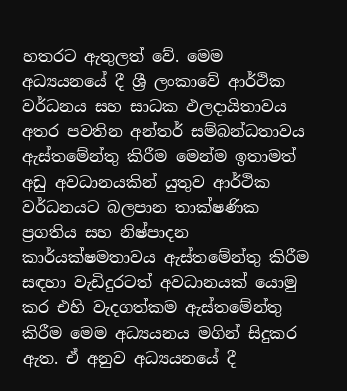හතරට ඇතුලත් වේ. මෙම අධ්‍යයනයේ දී ශ්‍රී ලංකාවේ ආර්ථික වර්ධනය සහ සාධක ඵලදායිතාවය අතර පවතින අන්තර් සම්බන්ධතාවය ඇස්තමේන්තු කිරීම මෙන්ම ඉතාමත් අඩු අවධානයකින් යුතුව ආර්ථික වර්ධනයට බලපාන තාක්ෂණික ප්‍රගතිය සහ නිෂ්පාදන කාර්යක්ෂමතාවය ඇස්තමේන්තු කිරීම සඳහා වැඩිදුරටත් අවධානයක් යොමු කර එහි වැදගත්කම ඇස්තමේන්තු කිරීම මෙම අධ්‍යයනය මගින් සිදුකර ඇත. ඒ අනුව අධ්‍යයනයේ දී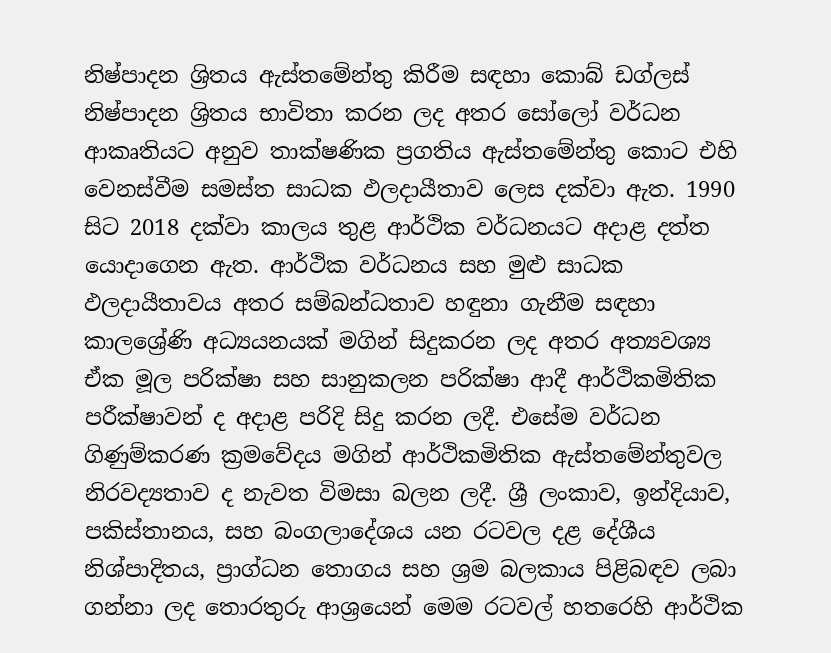නිෂ්පාදන ශ්‍රිතය ඇස්තමේන්තු කිරීම සඳහා කොබ් ඩග්ලස් නිෂ්පාදන ශ්‍රිතය භාවිතා කරන ලද අතර සෝලෝ වර්ධන ආකෘතියට අනුව තාක්ෂණික ප්‍රගතිය ඇස්තමේන්තු කොට එහි වෙනස්වීම සමස්ත සාධක ඵලදායීතාව ලෙස දක්වා ඇත. 1990 සිට 2018 දක්වා කාලය තුළ ආර්ථික වර්ධනයට අදාළ දත්ත යොදාගෙන ඇත. ආර්ථික වර්ධනය සහ මුළු සාධක ඵලදායීතාවය අතර සම්බන්ධතාව හඳුනා ගැනීම සඳහා කාලශ්‍රේණි අධ්‍යයනයක් මගින් සිදුකරන ලද අතර අත්‍යවශ්‍ය ඒක මූල පරික්ෂා සහ සානුකලන පරික්ෂා ආදී ආර්ථිකමිතික පරීක්ෂාවන් ද අදාළ පරිදි සිදු කරන ලදී. එසේම වර්ධන ගිණුම්කරණ ක්‍රමවේදය මගින් ආර්ථිකමිතික ඇස්තමේන්තුවල නිරවද්‍යතාව ද නැවත විමසා බලන ලදී. ශ්‍රී ලංකාව, ඉන්දියාව, පකිස්තානය, සහ බංගලාදේශය යන රටවල දළ දේශීය නිශ්පාදිතය, ප්‍රාග්ධන තොගය සහ ශ්‍රම බලකාය පිළිබඳව ලබා ගන්නා ලද තොරතුරු ආශ්‍රයෙන් මෙම රටවල් හතරෙහි ආර්ථික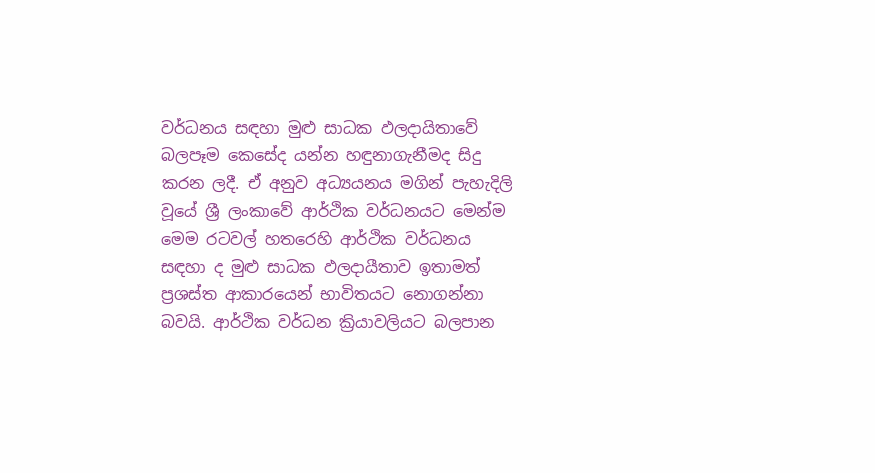වර්ධනය සඳහා මුළු සාධක ඵලදායිතාවේ බලපෑම කෙසේද යන්න හඳුනාගැනීමද සිදු කරන ලදී. ඒ අනුව අධ්‍යයනය මගින් පැහැදිලි වූයේ ශ්‍රී ලංකාවේ ආර්ථික වර්ධනයට මෙන්ම මෙම රටවල් හතරෙහි ආර්ථික වර්ධනය සඳහා ද මුළු සාධක ඵලදායීතාව ඉතාමත් ප්‍රශස්ත ආකාරයෙන් භාවිතයට නොගන්නා බවයි. ආර්ථික වර්ධන ක්‍රියාවලියට බලපාන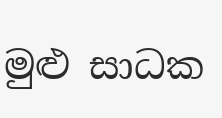මුළු සාධක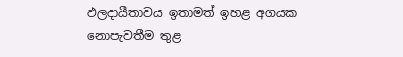ඵලදායීතාවය ඉතාමත් ඉහළ අගයක නොපැවතීම තුළ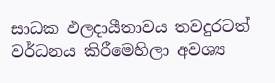සාධක ඵලදායීතාවය තවදුරටත් වර්ධනය කිරීමෙහිලා අවශ්‍ය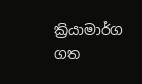ක්‍රියාමාර්ග ගත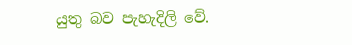යුතු බව පැහැදිලි වේ.